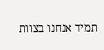תמיד אנחנו בצוות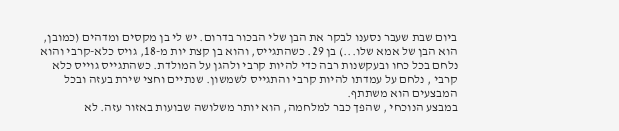ביום שבת שעבר נסענו לבקר את הבן שלי הבכור בדרום. יש לי בן מקסים ומדהים (כמובן, הוא הבן של אמא שלו...) בן 29. כשהתגייס, והוא בן קצת יות מ-18, גויס כלא-קרבי והוא נלחם בכל כחו ובעקשנות רבה כדי להיות קרבי ולהגן על המולדת. כשהתגייס גוייס כלא קרבי , נלחם על עמדתו להיות קרבי והתגייס לשמשון. שנתיים וחצי שירת בעזה ובכל המבצעים הוא משתתף.
במבצע הנוכחי , שהפך כבר למלחמה, הוא יותר משלושה שבועות באזור עזה. לא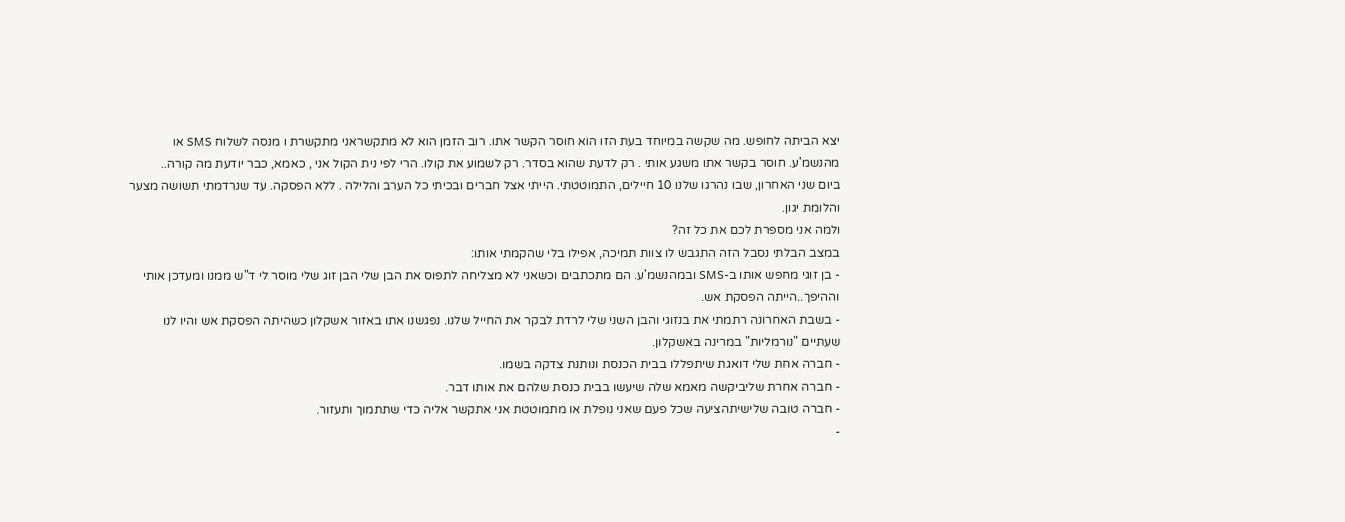יצא הביתה לחופש. מה שקשה במיוחד בעת הזו הוא חוסר הקשר אתו. רוב הזמן הוא לא מתקשראני מתקשרת ו מנסה לשלוח SMS או מהנשמ'ע. חוסר בקשר אתו משגע אותי . רק לדעת שהוא בסדר. רק לשמוע את קולו. הרי לפי נית הקול אני , כאמא, כבר יודעת מה קורה..
ביום שני האחרון, שבו נהרגו שלנו 10 חיילים, התמוטטתי. הייתי אצל חברים ובכיתי כל הערב והלילה . ללא הפסקה. עד שנרדמתי תשושה מצער והלומת יגון.
ולמה אני מספרת לכם את כל זה?
במצב הבלתי נסבל הזה התגבש לו צוות תמיכה, אפילו בלי שהקמתי אותו:
- בן זוגי מחפש אותו ב-SMS ובמהנשמ'ע. הם מתכתבים וכשאני לא מצליחה לתפוס את הבן שלי הבן זוג שלי מוסר לי ד"ש ממנו ומעדכן אותי וההיפך..הייתה הפסקת אש.
- בשבת האחרונה רתמתי את בנזוגי והבן השני שלי לרדת לבקר את החייל שלנו. נפגשנו אתו באזור אשקלון כשהיתה הפסקת אש והיו לנו שעתיים "נורמליות" במרינה באשקלון.
- חברה אחת שלי דואגת שיתפללו בבית הכנסת ונותנת צדקה בשמו.
- חברה אחרת שליביקשה מאמא שלה שיעשו בבית כנסת שלהם את אותו דבר.
- חברה טובה שלישיתהציעה שכל פעם שאני נופלת או מתמוטטת אני אתקשר אליה כדי שתתמוך ותעזור.
-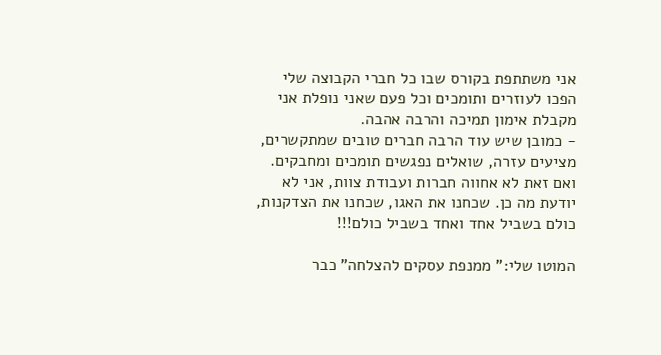אני משתתפת בקורס שבו כל חברי הקבוצה שלי הפכו לעוזרים ותומכים וכל פעם שאני נופלת אני מקבלת אימון תמיכה והרבה אהבה.
- כמובן שיש עוד הרבה חברים טובים שמתקשרים, מציעים עזרה, שואלים נפגשים תומכים ומחבקים.
ואם זאת לא אחווה חברות ועבודת צוות, אני לא יודעת מה כן. שכחנו את האגו, שכחנו את הצדקנות, כולם בשביל אחד ואחד בשביל כולם!!!

המוטו שלי:" ממנפת עסקים להצלחה" כבר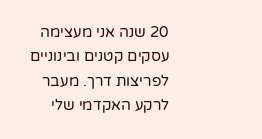20 שנה אני מעצימה עסקים קטנים ובינוניים לפריצות דרך. מעבר לרקע האקדמי שלי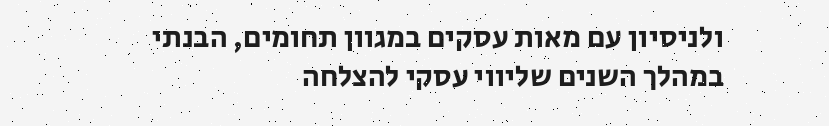ולניסיון עם מאות עסקים במגוון תחומים, הבנתי במהלך השנים שליווי עסקי להצלחה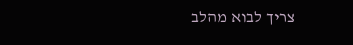צריך לבוא מהלב